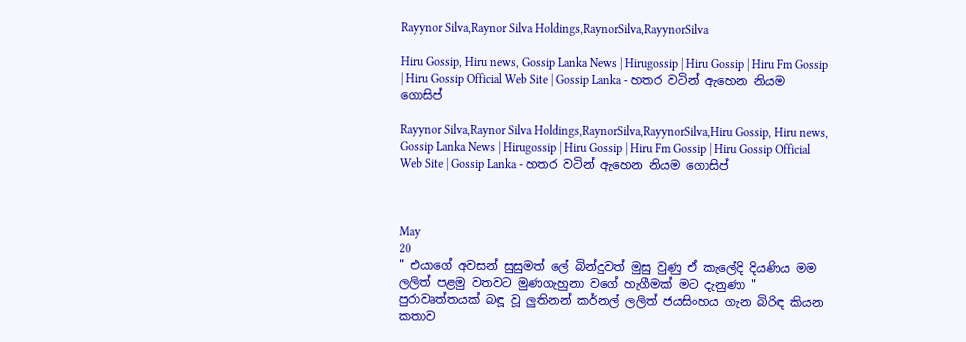Rayynor Silva,Raynor Silva Holdings,RaynorSilva,RayynorSilva

Hiru Gossip, Hiru news, Gossip Lanka News | Hirugossip | Hiru Gossip | Hiru Fm Gossip | Hiru Gossip Official Web Site | Gossip Lanka - හතර වටින් ඇහෙන නියම ගොසිප්

Rayynor Silva,Raynor Silva Holdings,RaynorSilva,RayynorSilva,Hiru Gossip, Hiru news, Gossip Lanka News | Hirugossip | Hiru Gossip | Hiru Fm Gossip | Hiru Gossip Official Web Site | Gossip Lanka - හතර වටින් ඇහෙන නියම ගොසිප්



May
20
" එයාගේ අවසන් සුසුමත් ලේ බින්දුවත් මුසු වුණු ඒ කැලේදි දියණිය මම ලලිත් පළමු වතවට මුණගැහුනා වගේ හැගීමක් මට දැනුණා " පුරාවෘත්තයක් බඳූ වූ ලුතිනන් කර්නල් ලලිත් ජයසිංහය ගැන බිරිඳ කියන කතාව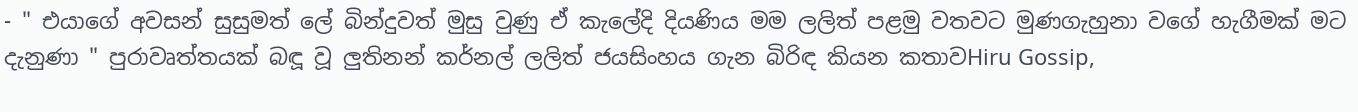- " එයාගේ අවසන් සුසුමත් ලේ බින්දුවත් මුසු වුණු ඒ කැලේදි දියණිය මම ලලිත් පළමු වතවට මුණගැහුනා වගේ හැගීමක් මට දැනුණා " පුරාවෘත්තයක් බඳූ වූ ලුතිනන් කර්නල් ලලිත් ජයසිංහය ගැන බිරිඳ කියන කතාවHiru Gossip,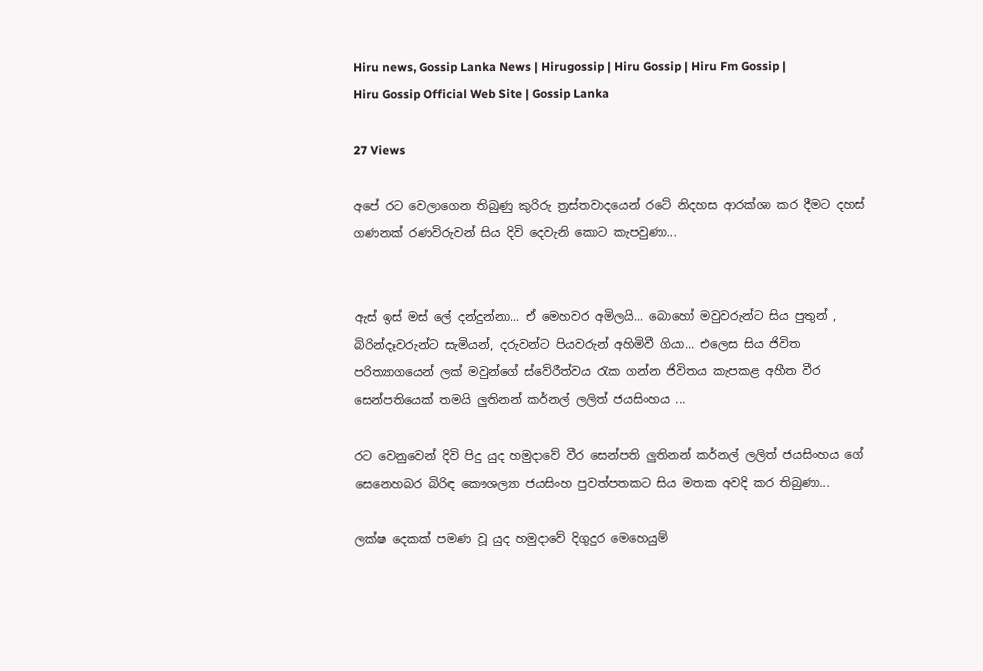Hiru news, Gossip Lanka News | Hirugossip | Hiru Gossip | Hiru Fm Gossip | Hiru Gossip Official Web Site | Gossip Lanka

27 Views

අපේ රට වෙලාගෙන තිබුණු කුරිරු ත්‍රස්තවාදයෙන් රටේ නිදහස ආරක්ශා කර දීමට දහස් ගණනක් රණවිරුවන් සිය දිවි දෙවැනි කොට කැපවුණා...


ඇස් ඉස් මස් ලේ දන්දුන්නා... ඒ මෙහවර අමිලයි... බොහෝ මවුවරුන්ට සිය පුතුන් , බිරින්දෑවරුන්ට සැමියන්, දරුවන්ට පියවරුන් අහිමිවී ගියා... එලෙස සිය ජිවිත පරිත්‍යාගයෙන් ලක් මවුන්ගේ ස්වේරීත්වය රැක ගන්න ජිවිතය කැපකළ අහීත වීර සෙන්පතියෙක් තමයි ලුතිනන් කර්නල් ලලිත් ජයසිංහය ...

රට වෙනුවෙන් දිවි පිදු යුද හමුදාවේ වීර සෙන්පති ලුතිනන් කර්නල් ලලිත් ජයසිංහය ගේ සෙනෙහබර බිරිඳ කෞශල්‍යා ජයසිංහ පුවත්පතකට සිය මතක අවදි කර තිබුණා...

ලක්ෂ දෙකක් පමණ වූ යුද හමුදාවේ දිගුදුර මෙහෙයුම්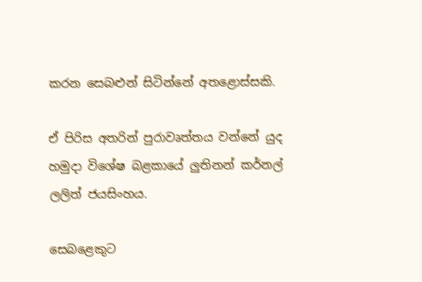කරන සෙබළුන් සිටින්නේ අතළොස්සකි.

ඒ පිරිස අතරින් පුරාවෘත්තය වන්නේ යුද හමුදා විශේෂ බළකායේ ලුතිනන් කර්නල් ලලිත් ජයසිංහය.

සෙබළෙකුට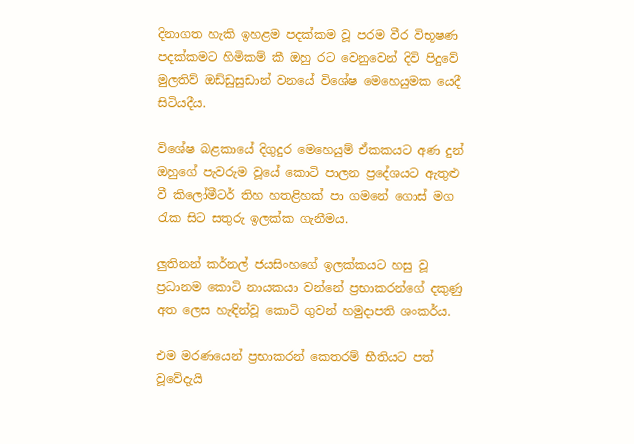දිනාගත හැකි ඉහළම පදක්කම වූ පරම වීර විභූෂණ පදක්කමට හිමිකම් කී ඔහු රට වෙනුවෙන් දිවි පිදුවේ මුලතිව් ඔඩ්ඩුසුඩාන් වනයේ විශේෂ මෙහෙයුමක යෙදී සිටියදීය.

විශේෂ බළකායේ දිගුදුර මෙහෙයුම් ඒකකයට අණ දුන් ඔහුගේ පැවරුම වූයේ කොටි පාලන ප්‍රදේශයට ඇතුළු වී කිලෝමීටර් තිහ හතළිහක් පා ගමනේ ගොස් මග රැක සිට සතුරු ඉලක්ක ගැනීමය.

ලුතිනන් කර්නල් ජයසිංහගේ ඉලක්කයට හසු වූ ප්‍රධානම කොටි නායකයා වන්නේ ප්‍රභාකරන්ගේ දකුණු අත ලෙස හැඳින්වූ කොටි ගුවන් හමුදාපති ශංකර්ය.

එම මරණයෙන් ප්‍රභාකරන් කෙතරම් භීතියට පත් වූවේදැයි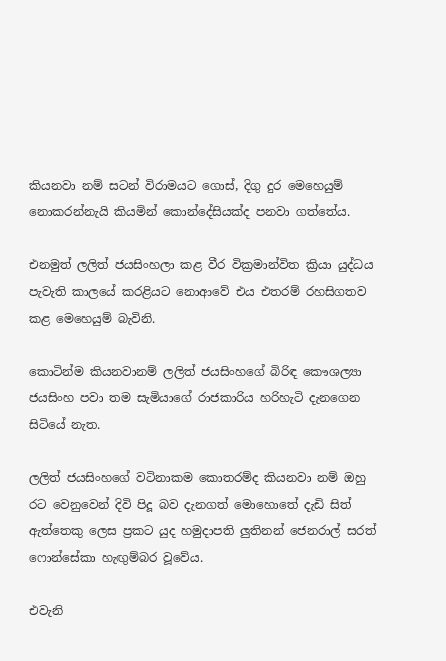කියනවා නම් සටන් විරාමයට ගොස්, දිගු දුර මෙහෙයුම් නොකරන්නැයි කියමින් කොන්දේසියක්ද පනවා ගත්තේය.

එනමුත් ලලිත් ජයසිංහලා කළ වීර වික්‍රමාන්විත ක්‍රියා යුද්ධය පැවැති කාලයේ කරළියට නොආවේ එය එතරම් රහසිගතව කළ මෙහෙයුම් බැවිනි.

කොටින්ම කියනවානම් ලලිත් ජයසිංහගේ බිරිඳ කෞශල්‍යා ජයසිංහ පවා තම සැමියාගේ රාජකාරිය හරිහැටි දැනගෙන සිටියේ නැත.

ලලිත් ජයසිංහගේ වටිනාකම කොතරම්ද කියනවා නම් ඔහු රට වෙනුවෙන් දිවි පිදූ බව දැනගත් මොහොතේ දැඩි සිත් ඇත්තෙකු ලෙස ප්‍රකට යුද හමුදාපති ලුතිනන් ජෙනරාල් සරත් ෆොන්සේකා හැඟුම්බර වූවේය.

එවැනි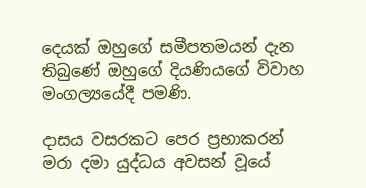දෙයක් ඔහුගේ සමීපතමයන් දැන තිබුණේ ඔහුගේ දියණියගේ විවාහ මංගල්‍යයේදී පමණි.

දාසය වසරකට පෙර ප්‍රභාකරන් මරා දමා යුද්ධය අවසන් වූයේ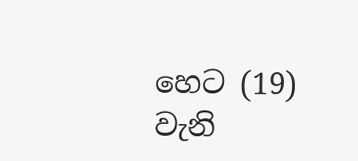හෙට (19) වැනි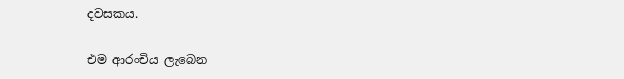දවසකය.

එම ආරංචිය ලැබෙන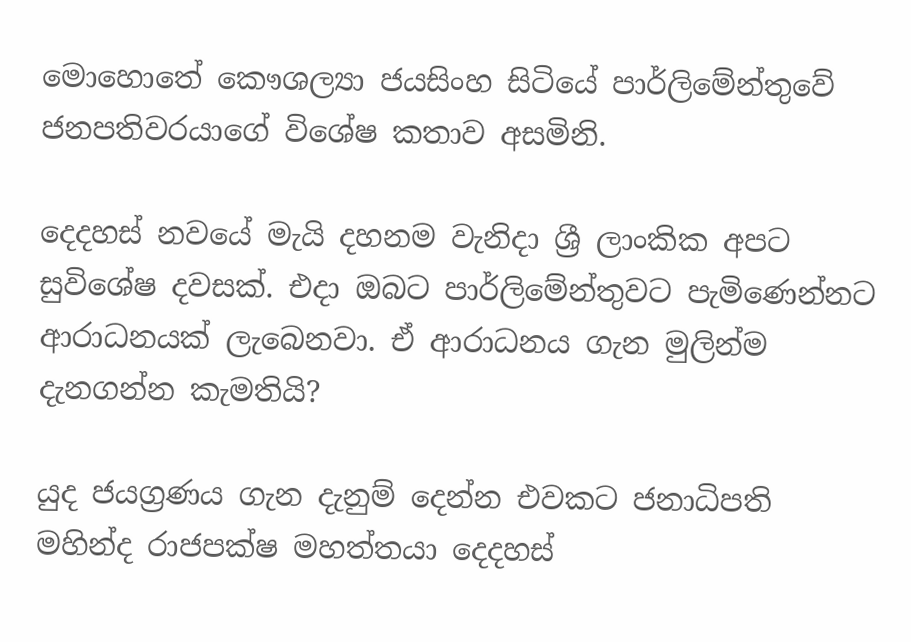මොහොතේ කෞශල්‍යා ජයසිංහ සිටියේ පාර්ලිමේන්තුවේ ජනපතිවරයාගේ විශේෂ කතාව අසමිනි.

දෙදහස් නවයේ මැයි දහනම වැනිදා ශ්‍රී ලාංකික අපට සුවිශේෂ දවසක්. එදා ඔබට පාර්ලිමේන්තුවට පැමිණෙන්නට ආරාධනයක් ලැබෙනවා. ඒ ආරාධනය ගැන මුලින්ම දැනගන්න කැමතියි?

යුද ජයග්‍රණය ගැන දැනුම් දෙන්න එවකට ජනාධිපති මහින්ද රාජපක්ෂ මහත්තයා දෙදහස්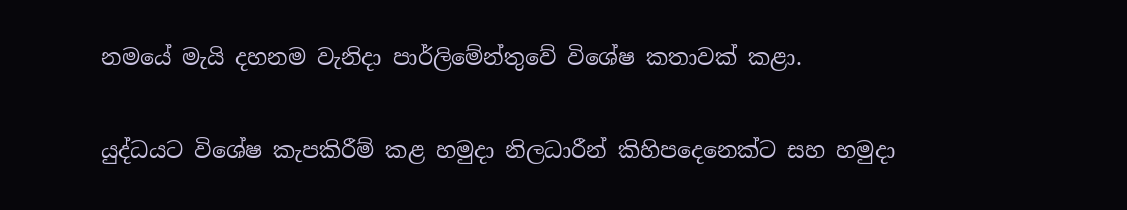නමයේ මැයි දහනම වැනිදා පාර්ලිමේන්තුවේ විශේෂ කතාවක් කළා.

යුද්ධයට විශේෂ කැපකිරීම් කළ හමුදා නිලධාරීන් කිහිපදෙනෙක්ට සහ හමුදා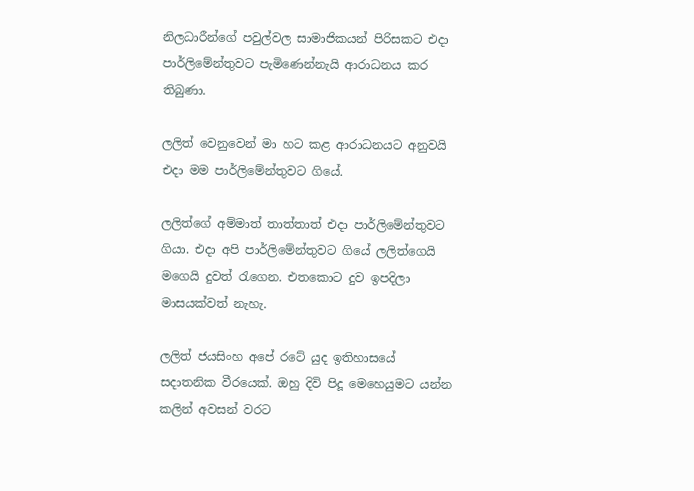නිලධාරීන්ගේ පවුල්වල සාමාජිකයන් පිරිසකට එදා පාර්ලිමේන්තුවට පැමිණෙන්නැයි ආරාධනය කර තිබුණා.

ලලිත් වෙනුවෙන් මා හට කළ ආරාධනයට අනුවයි එදා මම පාර්ලිමේන්තුවට ගියේ.

ලලිත්ගේ අම්මාත් තාත්තාත් එදා පාර්ලිමේන්තුවට ගියා. එදා අපි පාර්ලිමේන්තුවට ගියේ ලලිත්ගෙයි මගෙයි දුවත් රැගෙන. එතකොට දුව ඉපදිලා මාසයක්වත් නැහැ.

ලලිත් ජයසිංහ අපේ රටේ යුද ඉතිහාසයේ සදාතනික වීරයෙක්. ඔහු දිවි පිදූ මෙහෙයුමට යන්න කලින් අවසන් වරට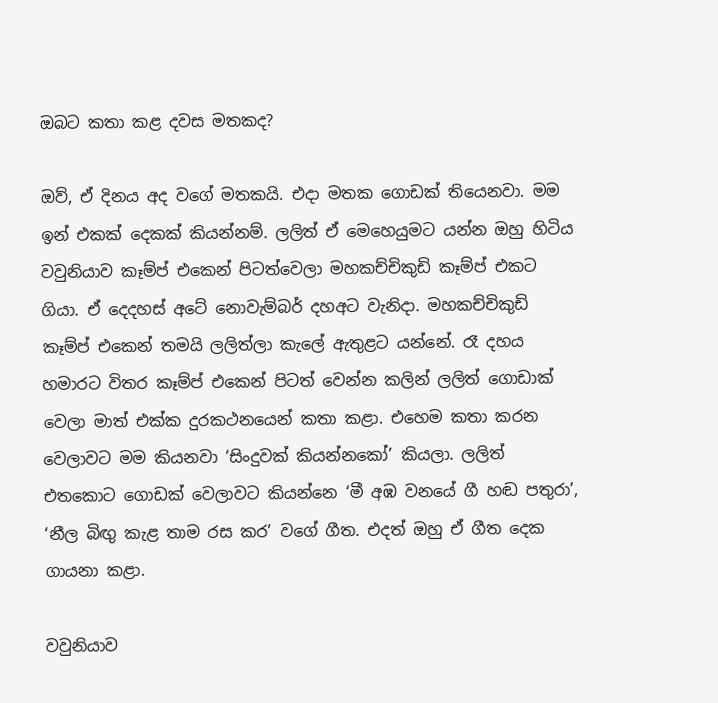ඔබට කතා කළ දවස මතකද?

ඔව්, ඒ දිනය අද වගේ මතකයි. එදා මතක ගොඩක් තියෙනවා. මම ඉන් එකක් දෙකක් කියන්නම්. ලලිත් ඒ මෙහෙයුමට යන්න ඔහු හිටිය වවුනියාව කෑම්ප් එකෙන් පිටත්වෙලා මහකච්චිකුඩි කෑම්ප් එකට ගියා. ඒ දෙදහස් අටේ නොවැම්බර් දහඅට වැනිදා. මහකච්චිකුඩි කෑම්ප් එකෙන් තමයි ලලිත්ලා කැලේ ඇතුළට යන්නේ. රෑ දහය හමාරට විතර කෑම්ප් එකෙන් පිටත් වෙන්න කලින් ලලිත් ගොඩාක් වෙලා මාත් එක්ක දුරකථනයෙන් කතා කළා. එහෙම කතා කරන වෙලාවට මම කියනවා ‘සිංදුවක් කියන්නකෝ’ කියලා. ලලිත් එතකොට ගොඩක් වෙලාවට කියන්නෙ ‘මී අඹ වනයේ ගී හඬ පතුරා’, ‘නීල බිඟු කැළ තාම රස කර’ වගේ ගීත. එදත් ඔහු ඒ ගීත දෙක ගායනා කළා.

වවුනියාව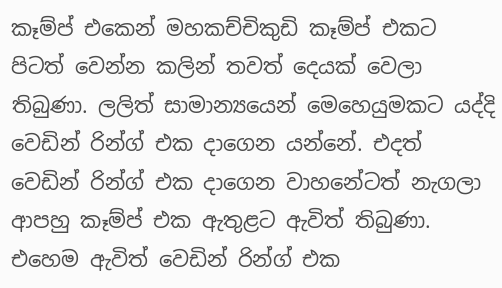කෑම්ප් එකෙන් මහකච්චිකුඩි කෑම්ප් එකට පිටත් වෙන්න කලින් තවත් දෙයක් වෙලා තිබුණා. ලලිත් සාමාන්‍යයෙන් මෙහෙයුමකට යද්දි වෙඩින් රින්ග් එක දාගෙන යන්නේ. එදත් වෙඩින් රින්ග් එක දාගෙන වාහනේටත් නැගලා ආපහු කෑම්ප් එක ඇතුළට ඇවිත් තිබුණා. එහෙම ඇවිත් වෙඩින් රින්ග් එක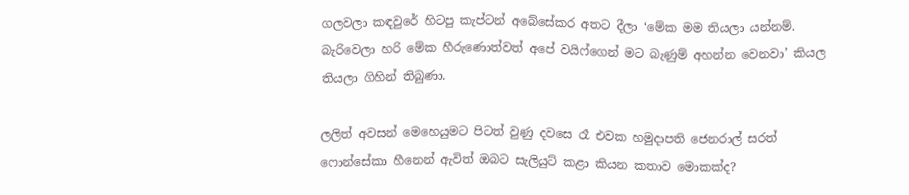ගලවලා කඳවුරේ හිටපු කැප්ටන් අබේසේකර අතට දීලා ‘මේක මම තියලා යන්නම්. බැරිවෙලා හරි මේක හීරුණොත්වත් අපේ වයිෆ්ගෙන් මට බැණුම් අහන්න වෙනවා’ කියල තියලා ගිහින් තිබුණා.

ලලිත් අවසන් මෙහෙයුමට පිටත් වුණු දවසෙ රෑ එවක හමුදාපති ජෙනරාල් සරත් ෆොන්සේකා හීනෙන් ඇවිත් ඔබට සැලියුට් කළා කියන කතාව මොකක්ද?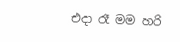එදා රෑ මම හරි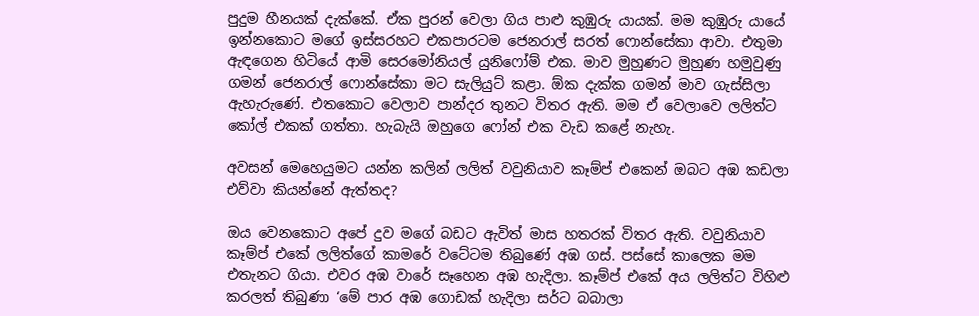පුදුම හීනයක් දැක්කේ. ඒක පුරන් වෙලා ගිය පාළු කුඹුරු යායක්. මම කුඹුරු යායේ ඉන්නකොට මගේ ඉස්සරහට එකපාරටම ජෙනරාල් සරත් ෆොන්සේකා ආවා. එතුමා ඇඳගෙන හිටියේ ආමි සෙරමෝනියල් යුනිෆෝම් එක. මාව මුහුණට මුහුණ හමුවුණු ගමන් ජෙනරාල් ෆොන්සේකා මට සැලියුට් කළා. ඕක දැක්ක ගමන් මාව ගැස්සිලා ඇහැරුණේ. එතකොට වෙලාව පාන්දර තුනට විතර ඇති. මම ඒ වෙලාවෙ ලලිත්ට කෝල් එකක් ගත්තා. හැබැයි ඔහුගෙ ෆෝන් එක වැඩ කළේ නැහැ.

අවසන් මෙහෙයුමට යන්න කලින් ලලිත් වවුනියාව කෑම්ප් එකෙන් ඔබට අඹ කඩලා එව්වා කියන්නේ ඇත්තද?

ඔය වෙනකොට අපේ දුව මගේ බඩට ඇවිත් මාස හතරක් විතර ඇති. වවුනියාව කෑම්ප් එකේ ලලිත්ගේ කාමරේ වටේටම තිබුණේ අඹ ගස්. පස්සේ කාලෙක මම එතැනට ගියා. එවර අඹ වාරේ සෑහෙන අඹ හැදිලා. කෑම්ප් එකේ අය ලලිත්ට විහිළු කරලත් තිබුණා ‘මේ පාර අඹ ගොඩක් හැදිලා සර්ට බබාලා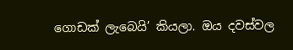ගොඩක් ලැබෙයි’ කියලා. ඔය දවස්වල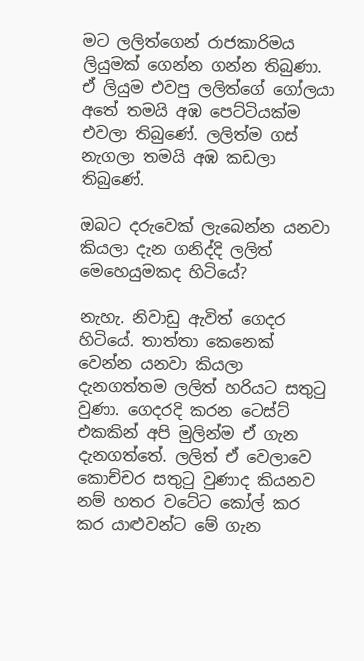මට ලලිත්ගෙන් රාජකාරිමය ලියුමක් ගෙන්න ගන්න තිබුණා. ඒ ලියුම එවපු ලලිත්ගේ ගෝලයා අතේ තමයි අඹ පෙට්ටියක්ම එවලා තිබුණේ. ලලිත්ම ගස් නැගලා තමයි අඹ කඩලා තිබුණේ.

ඔබට දරුවෙක් ලැබෙන්න යනවා කියලා දැන ගනිද්දි ලලිත් මෙහෙයුමකද හිටියේ?

නැහැ. නිවාඩු ඇවිත් ගෙදර හිටියේ. තාත්තා කෙනෙක් වෙන්න යනවා කියලා දැනගත්තම ලලිත් හරියට සතුටු වුණා. ගෙදරදි කරන ටෙස්ට් එකකින් අපි මුලින්ම ඒ ගැන දැනගත්තේ. ලලිත් ඒ වෙලාවෙ කොච්චර සතුටු වුණාද කියනව නම් හතර වටේට කෝල් කර කර යාළුවන්ට මේ ගැන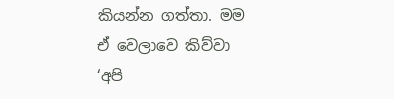කියන්න ගත්තා. මම ඒ වෙලාවෙ කිව්වා ‘අපි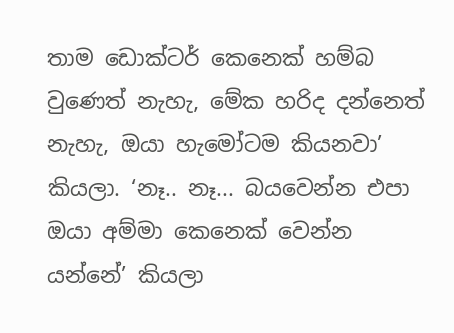තාම ඩොක්ටර් කෙනෙක් හම්බ වුණෙත් නැහැ, මේක හරිද දන්නෙත් නැහැ, ඔයා හැමෝටම කියනවා’ කියලා. ‘නෑ.. නෑ... බයවෙන්න එපා ඔයා අම්මා කෙනෙක් වෙන්න යන්නේ’ කියලා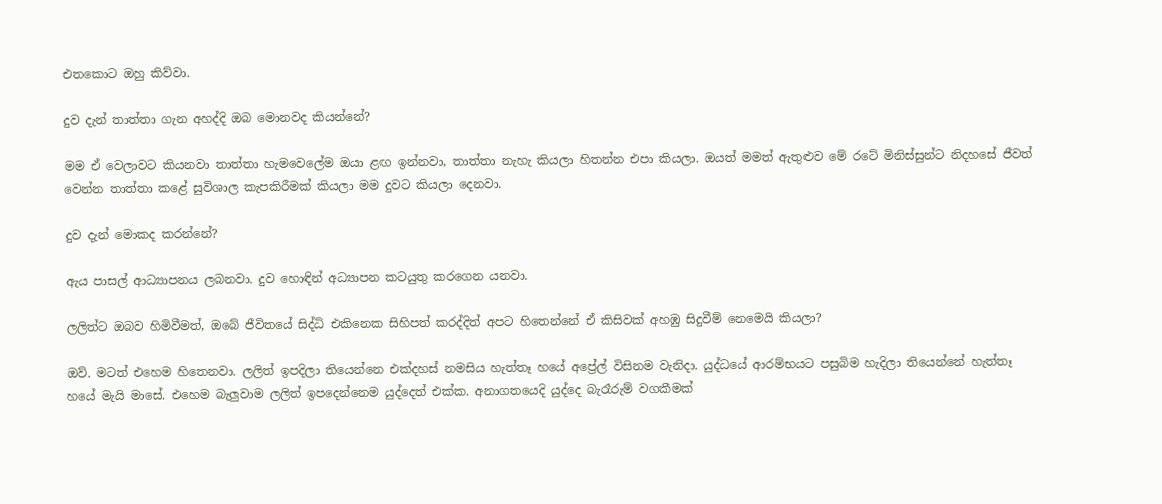එතකොට ඔහු කිව්වා.

දුව දැන් තාත්තා ගැන අහද්දි ඔබ මොනවද කියන්නේ?

මම ඒ වෙලාවට කියනවා තාත්තා හැමවෙලේම ඔයා ළඟ ඉන්නවා, තාත්තා නැහැ කියලා හිතන්න එපා කියලා. ඔයත් මමත් ඇතුළුව මේ රටේ මිනිස්සුන්ට නිදහසේ ජීවත් වෙන්න තාත්තා කළේ සුවිශාල කැපකිරීමක් කියලා මම දුවට කියලා දෙනවා.

දුව දැන් මොකද කරන්නේ?

ඇය පාසල් ආධ්‍යාපනය ලබනවා. දුව හොඳින් අධ්‍යාපන කටයුතු කරගෙන යනවා.

ලලිත්ට ඔබව හිමිවීමත්, ඔබේ ජීවිතයේ සිද්ධි එකිනෙක සිහිපත් කරද්දිත් අපට හිතෙන්නේ ඒ කිසිවක් අහඹු සිදුවීම් නෙමෙයි කියලා?

ඔව්. මටත් එහෙම හිතෙනවා. ලලිත් ඉපදිලා තියෙන්නෙ එක්දහස් නමසිය හැත්තෑ හයේ අප්‍රේල් විසිනම වැනිදා. යුද්ධයේ ආරම්භයට පසුබිම හැදිලා තියෙන්නේ හැත්තෑ හයේ මැයි මාසේ. එහෙම බැලුවාම ලලිත් ඉපදෙන්නෙම යුද්දෙත් එක්ක. අනාගතයෙදි යුද්දෙ බැරෑරුම් වගකීමක්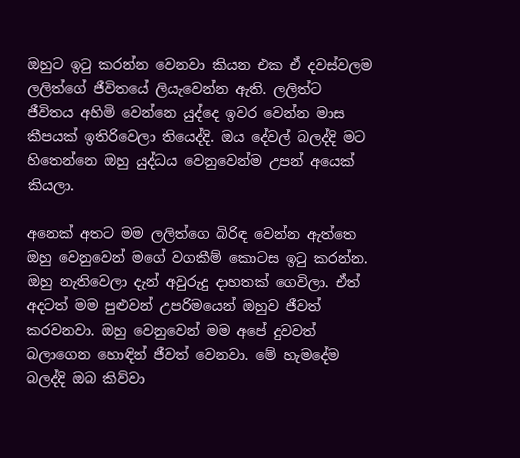ඔහුට ඉටු කරන්න වෙනවා කියන එක ඒ දවස්වලම ලලිත්ගේ ජීවිතයේ ලියැවෙන්න ඇති. ලලිත්ට ජීවිතය අහිමි වෙන්නෙ යුද්දෙ ඉවර වෙන්න මාස කීපයක් ඉතිරිවෙලා තියෙද්දි. ඔය දේවල් බලද්දි මට හිතෙන්නෙ ඔහු යුද්ධය වෙනුවෙන්ම උපන් අයෙක් කියලා.

අනෙක් අතට මම ලලිත්ගෙ බිරිඳ වෙන්න ඇත්තෙ ඔහු වෙනුවෙන් මගේ වගකීම් කොටස ඉටු කරන්න. ඔහු නැතිවෙලා දැන් අවුරුදු දාහතක් ගෙවිලා. ඒත් අදටත් මම පුළුවන් උපරිමයෙන් ඔහුව ජීවත් කරවනවා. ඔහු වෙනුවෙන් මම අපේ දුවවත් බලාගෙන හොඳින් ජීවත් වෙනවා. මේ හැමදේම බලද්දි ඔබ කිව්වා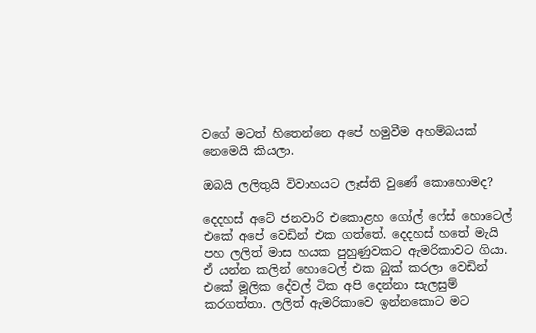වගේ මටත් හිතෙන්නෙ අපේ හමුවීම අහම්බයක් නෙමෙයි කියලා.

ඔබයි ලලිතුයි විවාහයට ලෑස්ති වුණේ කොහොමද?

දෙදහස් අටේ ජනවාරි එකොළහ ගෝල් ෆේස් හොටෙල් එකේ අපේ වෙඩින් එක ගත්තේ. දෙදහස් හතේ මැයි පහ ලලිත් මාස හයක පුහුණුවකට ඇමරිකාවට ගියා. ඒ යන්න කලින් හොටෙල් එක බුක් කරලා වෙඩින් එකේ මූලික දේවල් ටික අපි දෙන්නා සැලසුම් කරගත්තා. ලලිත් ඇමරිකාවෙ ඉන්නකොට මට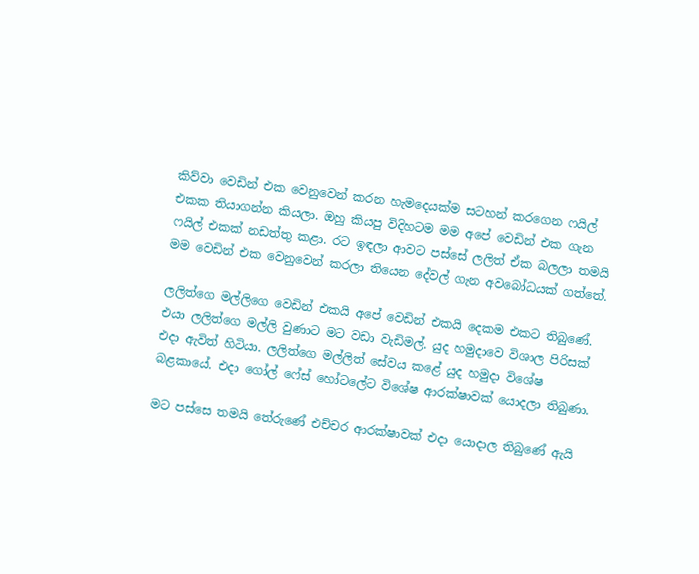කිව්වා වෙඩින් එක වෙනුවෙන් කරන හැමදෙයක්ම සටහන් කරගෙන ෆයිල් එකක තියාගන්න කියලා. ඔහු කියපු විදිහටම මම අපේ වෙඩින් එක ගැන ෆයිල් එකක් නඩත්තු කළා. රට ඉඳලා ආවට පස්සේ ලලිත් ඒක බලලා තමයි මම වෙඩින් එක වෙනුවෙන් කරලා තියෙන දේවල් ගැන අවබෝධයක් ගත්තේ.

ලලිත්ගෙ මල්ලිගෙ වෙඩින් එකයි අපේ වෙඩින් එකයි දෙකම එකට තිබුණේ. එයා ලලිත්ගෙ මල්ලි වුණාට මට වඩා වැඩිමල්. යුද හමුදාවෙ විශාල පිරිසක් එදා ඇවිත් හිටියා. ලලිත්ගෙ මල්ලිත් සේවය කළේ යුද හමුදා විශේෂ බළකායේ. එදා ගෝල් ෆේස් හෝටලේට විශේෂ ආරක්ෂාවක් යොදලා තිබුණා.

මට පස්සෙ තමයි තේරුණේ එච්චර ආරක්ෂාවක් එදා යොදාල තිබුණේ ඇයි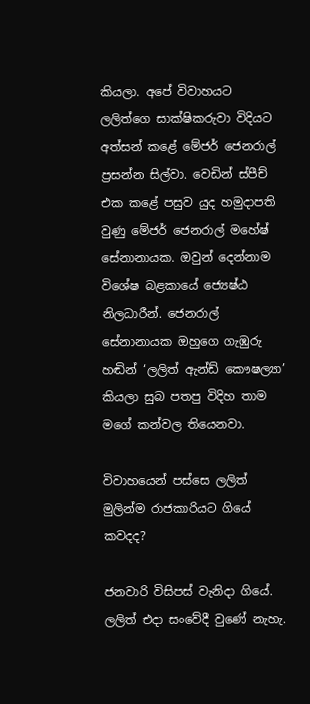කියලා. අපේ විවාහයට ලලිත්ගෙ සාක්ෂිකරුවා විදියට අත්සන් කළේ මේජර් ජෙනරාල් ප්‍රසන්න සිල්වා. වෙඩින් ස්පීච් එක කළේ පසුව යුද හමුදාපති වුණු මේජර් ජෙනරාල් මහේෂ් සේනානායක. ඔවුන් දෙන්නාම විශේෂ බළකායේ ජ්‍යෙෂ්ඨ නිලධාරීන්. ජෙනරාල් සේනානායක ඔහුගෙ ගැඹුරු හඬින් ‘ලලිත් ඇන්ඩ් කෞෂල්‍යා’ කියලා සුබ පතපු විදිහ තාම මගේ කන්වල තියෙනවා.

විවාහයෙන් පස්සෙ ලලිත් මුලින්ම රාජකාරියට ගියේ කවදද?

ජනවාරි විසිපස් වැනිදා ගියේ. ලලිත් එදා සංවේදී වුණේ නැහැ.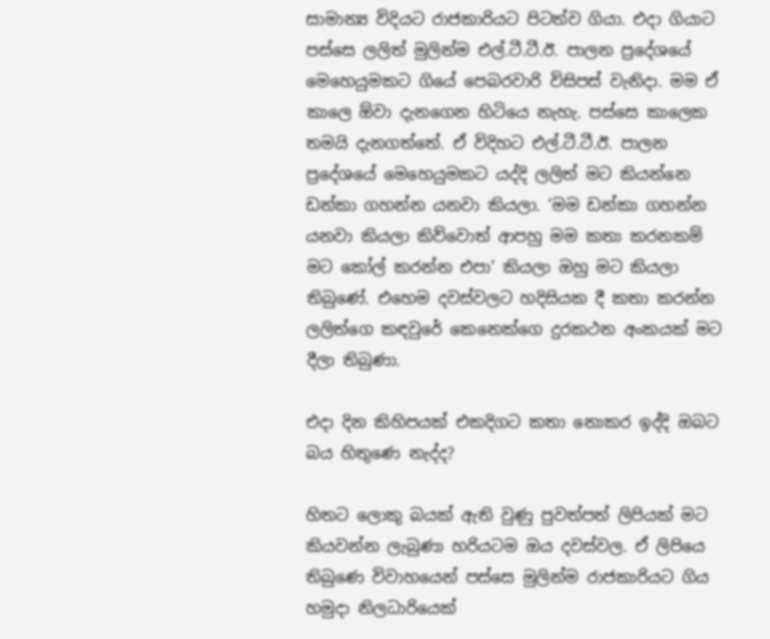සාමාන්‍ය විදියට රාජකාරියට පිටත්ව ගියා. එදා ගියාට පස්සෙ ලලිත් මුලින්ම එල්.ටී.ටී.ඊ. පාලන ප්‍රදේශයේ මෙහෙයුමකට ගියේ පෙබරවාරි විසිපස් වැනිදා. මම ඒ කාලෙ ඕවා දැනගෙන හිටියෙ නැහැ. පස්සෙ කාලෙක තමයි දැනගත්තේ. ඒ විදිහට එල්.ටී.ටී.ඊ. පාලන ප්‍රදේශයේ මෙහෙයුමකට යද්දි ලලිත් මට කියන්නෙ ඩන්කා ගහන්න යනවා කියලා. ‘මම ඩන්කා ගහන්න යනවා කියලා කිව්වොත් ආපහු මම කතා කරනකම් මට කෝල් කරන්න එපා’ කියලා ඔහු මට කියලා තිබුණේ. එහෙම දවස්වලට හදිසියක දී කතා කරන්න ලලිත්ගෙ කඳවුරේ කෙනෙක්ගෙ දුරකථන අංකයක් මට දීලා තිබුණා.

එදා දින කිහිපයක් එකදිගට කතා නොකර ඉද්දි ඔබට බය හිතුණෙ නැද්ද?

හිතට ලොකු බයක් ඇති වුණු පුවත්පත් ලිපියක් මට කියවන්න ලැබුණා හරියටම ඔය දවස්වල. ඒ ලිපියෙ තිබුණෙ විවාහයෙන් පස්සෙ මුලින්ම රාජකාරියට ගිය හමුදා නිලධාරියෙක්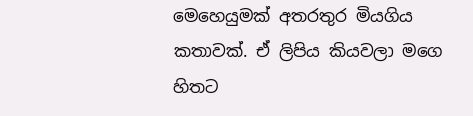මෙහෙයුමක් අතරතුර මියගිය කතාවක්. ඒ ලිපිය කියවලා මගෙ හිතට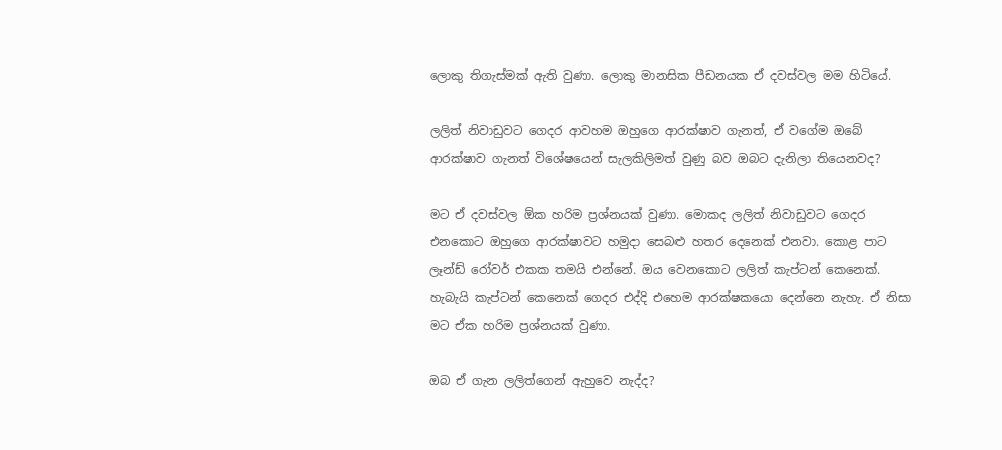ලොකු තිගැස්මක් ඇති වුණා. ලොකු මානසික පීඩනයක ඒ දවස්වල මම හිටියේ.

ලලිත් නිවාඩුවට ගෙදර ආවහම ඔහුගෙ ආරක්ෂාව ගැනත්, ඒ වගේම ඔබේ ආරක්ෂාව ගැනත් විශේෂයෙන් සැලකිලිමත් වුණු බව ඔබට දැනිලා තියෙනවද?

මට ඒ දවස්වල ඕක හරිම ප්‍රශ්නයක් වුණා. මොකද ලලිත් නිවාඩුවට ගෙදර එනකොට ඔහුගෙ ආරක්ෂාවට හමුදා සෙබළු හතර දෙනෙක් එනවා. කොළ පාට ලෑන්ඩ් රෝවර් එකක තමයි එන්නේ. ඔය වෙනකොට ලලිත් කැප්ටන් කෙනෙක්. හැබැයි කැප්ටන් කෙනෙක් ගෙදර එද්දි එහෙම ආරක්ෂකයො දෙන්නෙ නැහැ. ඒ නිසා මට ඒක හරිම ප්‍රශ්නයක් වුණා.

ඔබ ඒ ගැන ලලිත්ගෙන් ඇහුවෙ නැද්ද?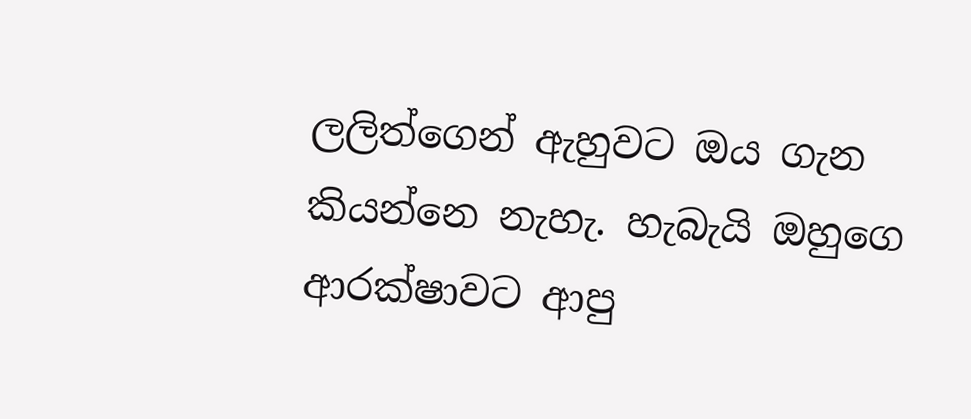ලලිත්ගෙන් ඇහුවට ඔය ගැන කියන්නෙ නැහැ. හැබැයි ඔහුගෙ ආරක්ෂාවට ආපු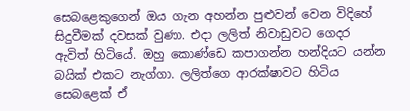සෙබළෙකුගෙන් ඔය ගැන අහන්න පුළුවන් වෙන විදිහේ සිදුවීමක් දවසක් වුණා. එදා ලලිත් නිවාඩුවට ගෙදර ඇවිත් හිටියේ. ඔහු කොණ්ඩෙ කපාගන්න හන්දියට යන්න බයික් එකට නැග්ගා. ලලිත්ගෙ ආරක්ෂාවට හිටිය සෙබළෙක් ඒ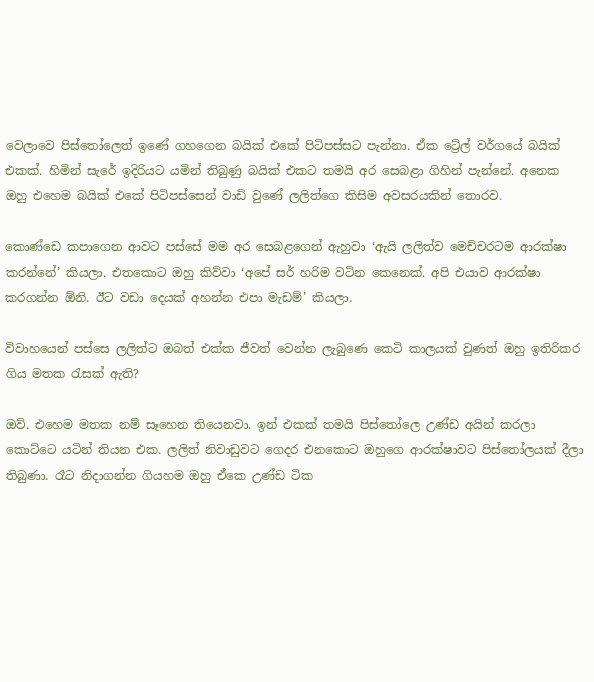වෙලාවෙ පිස්තෝලෙත් ඉණේ ගහගෙන බයික් එකේ පිටිපස්සට පැන්නා. ඒක ට්‍රේල් වර්ගයේ බයික් එකක්. හිමින් සැරේ ඉදිරියට යමින් තිබුණු බයික් එකට තමයි අර සෙබළා ගිහින් පැන්නේ. අනෙක ඔහු එහෙම බයික් එකේ පිටිපස්සෙන් වාඩි වුණේ ලලිත්ගෙ කිසිම අවසරයකින් තොරව.

කොණ්ඩෙ කපාගෙන ආවට පස්සේ මම අර සෙබළගෙන් ඇහුවා ‘ඇයි ලලිත්ව මෙච්චරටම ආරක්ෂා කරන්නේ’ කියලා. එතකොට ඔහු කිව්වා ‘අපේ සර් හරිම වටින කෙනෙක්. අපි එයාව ආරක්ෂා කරගන්න ඕනි. ඊට වඩා දෙයක් අහන්න එපා මැඩම්’ කියලා.

විවාහයෙන් පස්සෙ ලලිත්ට ඔබත් එක්ක ජීවත් වෙන්න ලැබුණෙ කෙටි කාලයක් වුණත් ඔහු ඉතිරිකර ගිය මතක රැසක් ඇති?

ඔව්. එහෙම මතක නම් සෑහෙන තියෙනවා. ඉන් එකක් තමයි පිස්තෝලෙ උණ්ඩ අයින් කරලා කොට්ටෙ යටින් තියන එක. ලලිත් නිවාඩුවට ගෙදර එනකොට ඔහුගෙ ආරක්ෂාවට පිස්තෝලයක් දීලා තිබුණා. රෑට නිදාගන්න ගියහම ඔහු ඒකෙ උණ්ඩ ටික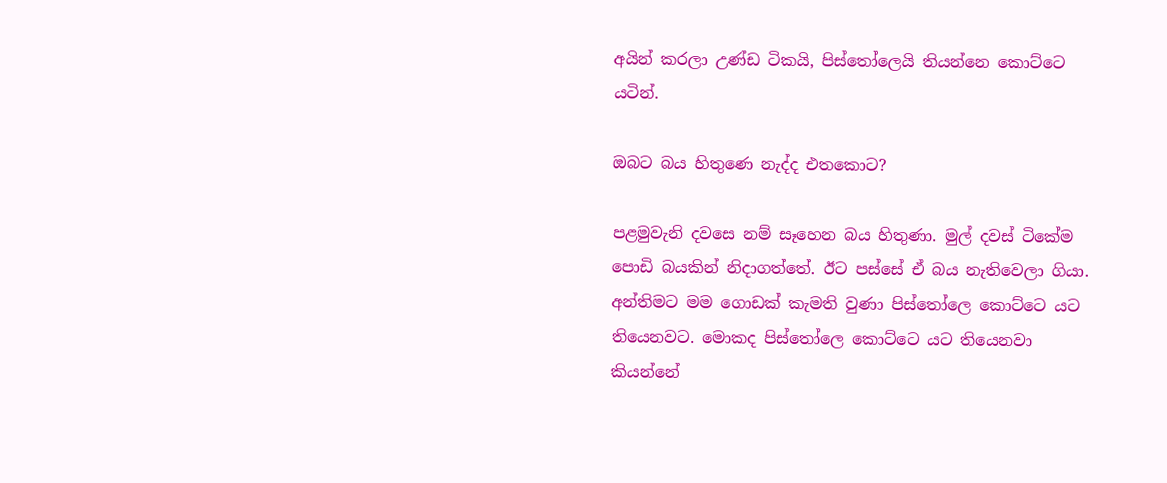අයින් කරලා උණ්ඩ ටිකයි, පිස්තෝලෙයි තියන්නෙ කොට්ටෙ යටින්.

ඔබට බය හිතුණෙ නැද්ද එතකොට?

පළමුවැනි දවසෙ නම් සෑහෙන බය හිතුණා. මුල් දවස් ටිකේම පොඩි බයකින් නිදාගත්තේ. ඊට පස්සේ ඒ බය නැතිවෙලා ගියා. අන්තිමට මම ගොඩක් කැමති වුණා පිස්තෝලෙ කොට්ටෙ යට තියෙනවට. මොකද පිස්තෝලෙ කොට්ටෙ යට තියෙනවා කියන්නේ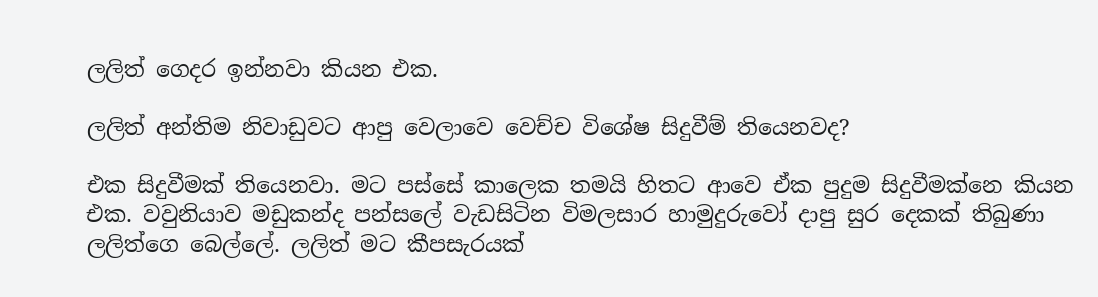ලලිත් ගෙදර ඉන්නවා කියන එක.

ලලිත් අන්තිම නිවාඩුවට ආපු වෙලාවෙ වෙච්ච විශේෂ සිදුවීම් තියෙනවද?

එක සිදුවීමක් තියෙනවා. මට පස්සේ කාලෙක තමයි හිතට ආවෙ ඒක පුදුම සිදුවීමක්නෙ කියන එක. වවුනියාව මඩුකන්ද පන්සලේ වැඩසිටින විමලසාර හාමුදුරුවෝ දාපු සුර දෙකක් තිබුණා ලලිත්ගෙ බෙල්ලේ. ලලිත් මට කීපසැරයක්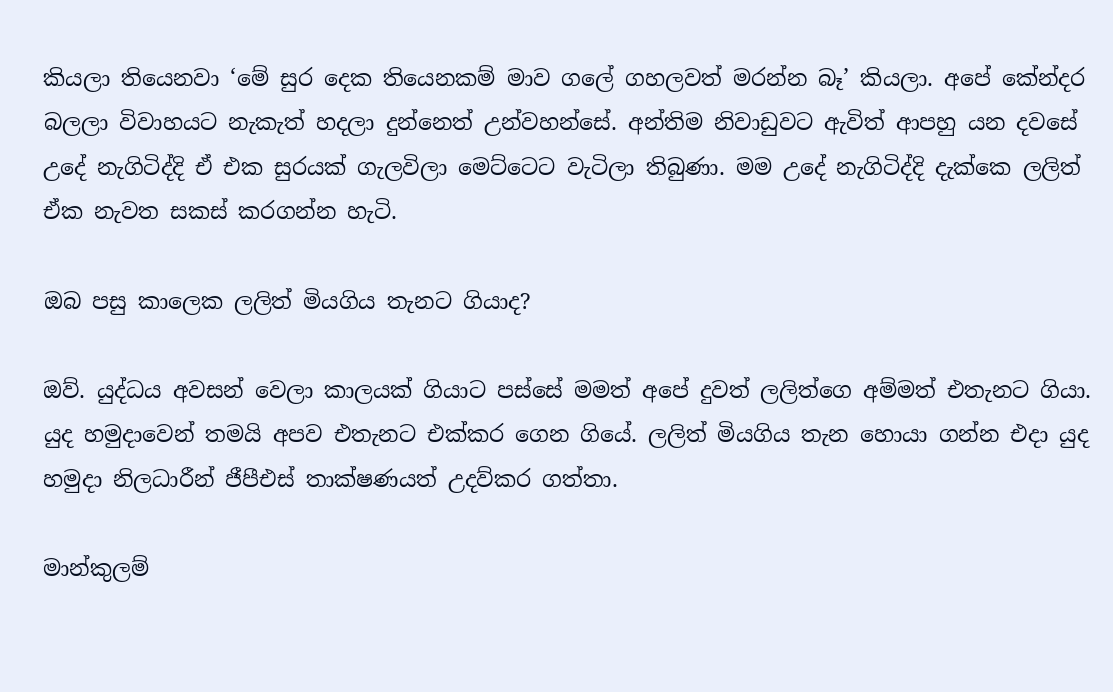කියලා තියෙනවා ‘මේ සුර දෙක තියෙනකම් මාව ගලේ ගහලවත් මරන්න බෑ’ කියලා. අපේ කේන්දර බලලා විවාහයට නැකැත් හදලා දුන්නෙත් උන්වහන්සේ. අන්තිම නිවාඩුවට ඇවිත් ආපහු යන දවසේ උදේ නැගිටිද්දි ඒ එක සුරයක් ගැලවිලා මෙට්ටෙට වැටිලා තිබුණා. මම උදේ නැගිටිද්දි දැක්කෙ ලලිත් ඒක නැවත සකස් කරගන්න හැටි.

ඔබ පසු කාලෙක ලලිත් මියගිය තැනට ගියාද?

ඔව්. යුද්ධය අවසන් වෙලා කාලයක් ගියාට පස්සේ මමත් අපේ දුවත් ලලිත්ගෙ අම්මත් එතැනට ගියා. යුද හමුදාවෙන් තමයි අපව එතැනට එක්කර ගෙන ගියේ. ලලිත් මියගිය තැන හොයා ගන්න එදා යුද හමුදා නිලධාරීන් ජීපීඑස් තාක්ෂණයත් උදව්කර ගත්තා.

මාන්කුලම්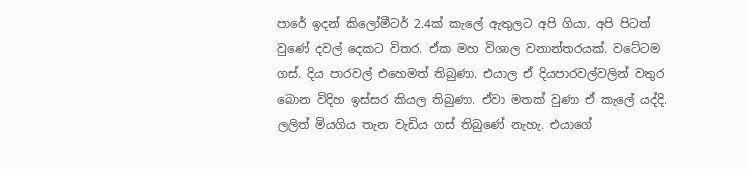පාරේ ඉදන් කිලෝමීටර් 2.4ක් කැලේ ඇතුලට අපි ගියා. අපි පිටත් වුණේ දවල් දෙකට විතර. ඒක මහ විශාල වනාන්තරයක්. වටේටම ගස්. දිය පාරවල් එහෙමත් තිබුණා. එයාල ඒ දියපාරවල්වලින් වතුර බොන විදිහ ඉස්සර කියල තිබුණා. ඒවා මතක් වුණා ඒ කැලේ යද්දි. ලලිත් මියගිය තැන වැඩිය ගස් තිබුණේ නැහැ. එයාගේ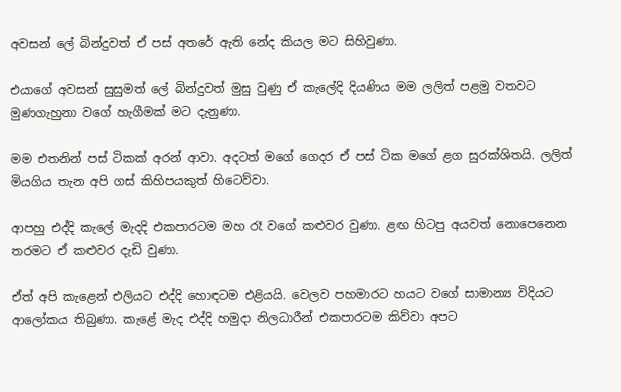අවසන් ලේ බින්දුවත් ඒ පස් අතරේ ඇති නේද කියල මට සිහිවුණා.

එයාගේ අවසන් සුසුමත් ලේ බින්දුවත් මුසු වුණු ඒ කැලේදි දියණිය මම ලලිත් පළමු වතවට මුණගැහුනා වගේ හැගීමක් මට දැනුණා.

මම එතනින් පස් ටිකක් අරන් ආවා. අදටත් මගේ ගෙදර ඒ පස් ටික මගේ ළග සුරක්ශිතයි. ලලිත් මියගිය තැන අපි ගස් කිහිපයකුත් හිටෙව්වා.

ආපහු එද්දි කැලේ මැදදි එකපාරටම මහ රෑ වගේ කළුවර වුණා. ළඟ හිටපු අයවත් නොපෙනෙන තරමට ඒ කළුවර දැඩි වුණා.

ඒත් අපි කැළෙන් එලියට එද්දි හොඳටම එළියයි. වෙලව පහමාරට හයට වගේ සාමාන්‍ය විදියට ආලෝකය තිබුණා. කැළේ මැද එද්දි හමුදා නිලධාරීන් එකපාරටම කිව්වා අපට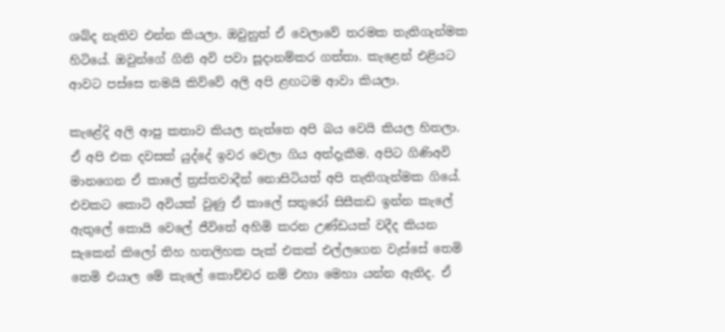ශබ්ද නැතිව එන්න කියලා. ඔවුනුත් ඒ වෙලාවේ තරමක තැතිගැන්මක හිටියේ. ඔවුන්ගේ ගිනි අවි පවා සූදානම්කර ගත්තා. කැළෙන් එළියට ආවට පස්සෙ තමයි කිව්වේ අලි අපි ළඟටම ආවා කියලා.

කැළේදි අලි ආපු කතාව කියල නැත්තෙ අපි බය වෙයි කියල හිතලා. ඒ අපි එක දවසක් යුද්දේ ඉවර වෙලා ගිය අත්දැකීම. අපිට ගිණිඅවි මානගෙන ඒ කාලේ ත්‍රස්තවාදීන් නොසිටියත් අපි තැතිගැන්මක ගියේ. එවකට කොටි අවියක් වුණු ඒ කාලේ සතුරෝ සිසීකඩ ඉන්න කැලේ ඇතුලේ කොයි වෙලේ ජීවිතේ අහිමි කරන උණ්ඩයක් වදීද කියන සැකෙන් කිලෝ තිහ හතලිහක පැක් එකක් එල්ලගෙන වැස්සේ තෙමි තෙමි එයාල මේ කැලේ කොච්චර නම් එහා මෙහා යන්න ඇතිද. ඒ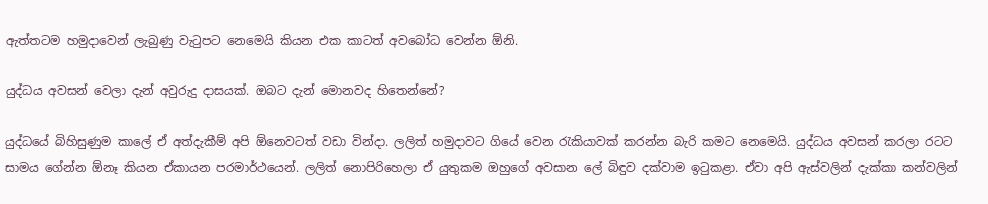ඇත්තටම හමුදාවෙන් ලැබුණු වැටුපට නෙමෙයි කියන එක කාටත් අවබෝධ වෙන්න ඕනි.

යුද්ධය අවසන් වෙලා දැන් අවුරුදු දාසයක්. ඔබට දැන් මොනවද හිතෙන්නේ?

යුද්ධයේ බිහිසුණුම කාලේ ඒ අත්දැකීම් අපි ඕනෙවටත් වඩා වින්දා. ලලිත් හමුදාවට ගියේ වෙන රැකියාවක් කරන්න බැරි කමට නෙමෙයි. යුද්ධය අවසන් කරලා රටට සාමය ගේන්න ඕනෑ කියන ඒකායන පරමාර්ථයෙන්. ලලිත් නොපිරිහෙලා ඒ යුතුකම ඔහුගේ අවසාන ලේ බිඳුව දක්වාම ඉටුකළා. ඒවා අපි ඇස්වලින් දැක්කා කන්වලින්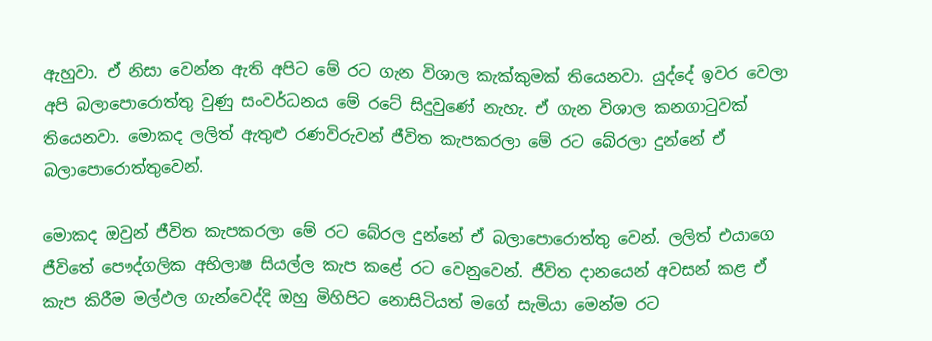ඇහුවා. ඒ නිසා වෙන්න ඇති අපිට මේ රට ගැන විශාල කැක්කුමක් තියෙනවා. යුද්දේ ඉවර වෙලා අපි බලාපොරොත්තු වුණු සංවර්ධනය මේ රටේ සිදුවුණේ නැහැ. ඒ ගැන විශාල කනගාටුවක් තියෙනවා. මොකද ලලිත් ඇතුළු රණවිරුවන් ජීවිත කැපකරලා මේ රට බේරලා දුන්නේ ඒ බලාපොරොත්තුවෙන්.

මොකද ඔවුන් ජීවිත කැපකරලා මේ රට බේරල දුන්නේ ඒ බලාපොරොත්තු වෙන්. ලලිත් එයාගෙ ජීවිතේ පෞද්ගලික අභිලාෂ සියල්ල කැප කළේ රට වෙනුවෙන්. ජීවිත දානයෙන් අවසන් කළ ඒ කැප කිරීම මල්ඵල ගැන්වෙද්දි ඔහු මිහිපිට නොසිටියත් මගේ සැමියා මෙන්ම රට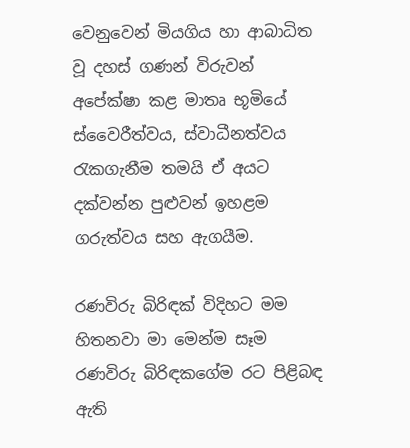වෙනුවෙන් මියගිය හා ආබාධිත වූ දහස් ගණන් විරුවන් අපේක්ෂා කළ මාතෘ භූමියේ ස්වෛරීත්වය, ස්වාධීනත්වය රැකගැනීම තමයි ඒ අයට දක්වන්න පුළුවන් ඉහළම ගරුත්වය සහ ඇගයීම.

රණවිරු බිරිඳක් විදිහට මම හිතනවා මා මෙන්ම සෑම රණවිරු බිරිඳකගේම රට පිළිබඳ ඇති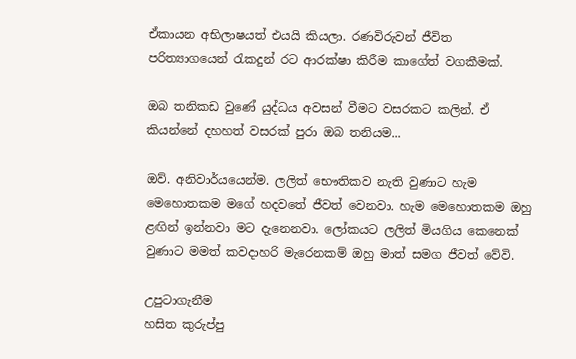ඒකායන අභිලාෂයත් එයයි කියලා. රණවිරුවන් ජීවිත පරිත්‍යාගයෙන් රැකදුන් රට ආරක්ෂා කිරීම කාගේත් වගකීමක්.

ඔබ තනිකඩ වුණේ යුද්ධය අවසන් වීමට වසරකට කලින්. ඒ කියන්නේ දහහත් වසරක් පුරා ඔබ තනියම...

ඔව්. අනිවාර්යයෙන්ම. ලලිත් භෞතිකව නැති වුණාට හැම මෙහොතකම මගේ හදවතේ ජීවත් වෙනවා. හැම මෙහොතකම ඔහු ළඟින් ඉන්නවා මට දැනෙනවා. ලෝකයට ලලිත් මියගිය කෙනෙක් වුණාට මමත් කවදාහරි මැරෙනකම් ඔහු මාත් සමග ජීවත් වේවි.

උපුටාගැනීම
හසිත කුරුප්පු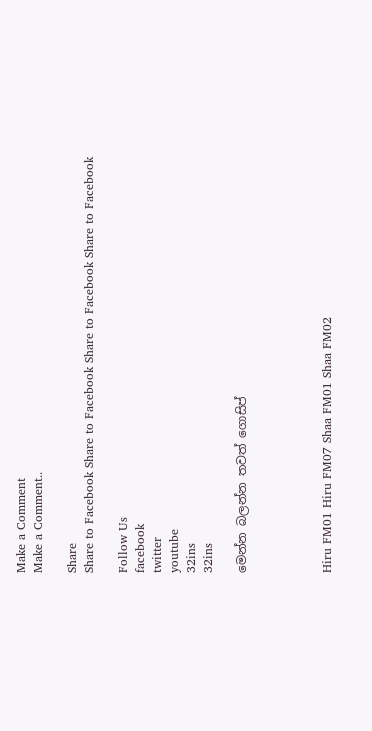Make a Comment
Make a Comment..

Share
Share to Facebook Share to Facebook Share to Facebook Share to Facebook

Follow Us
facebook
twitter
youtube
32ins
32ins

මෙන්න බලන්න තවත් ගොසිප්




Hiru FM01 Hiru FM07 Shaa FM01 Shaa FM02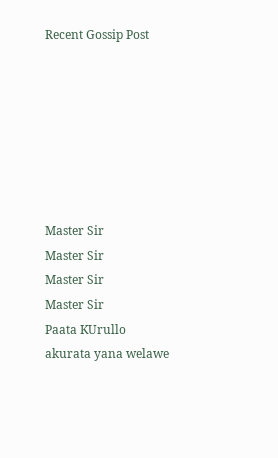Recent Gossip Post







Master Sir
Master Sir
Master Sir
Master Sir
Paata KUrullo
akurata yana welawe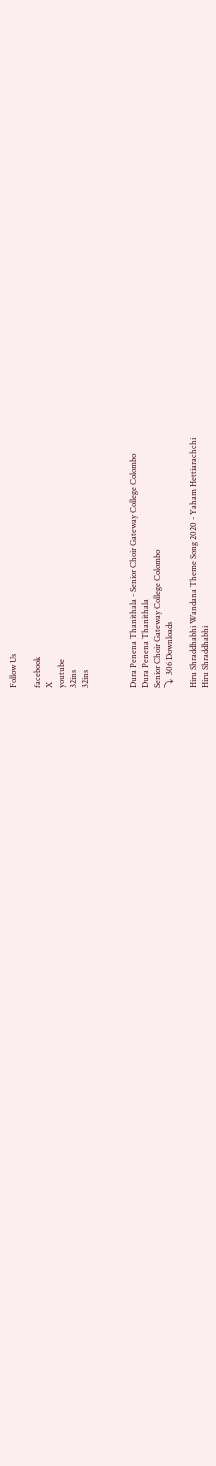Follow Us

facebook
X
youtube
32ins
32ins



Dura Penena Thanithala - Senior Choir Gateway College Colombo
Dura Penena Thanithala
Senior Choir Gateway College Colombo
⤵  306 Downloads

Hiru Shraddhabhi Wandana Theme Song 2020 - Yaham Hettiarachchi
Hiru Shraddhabhi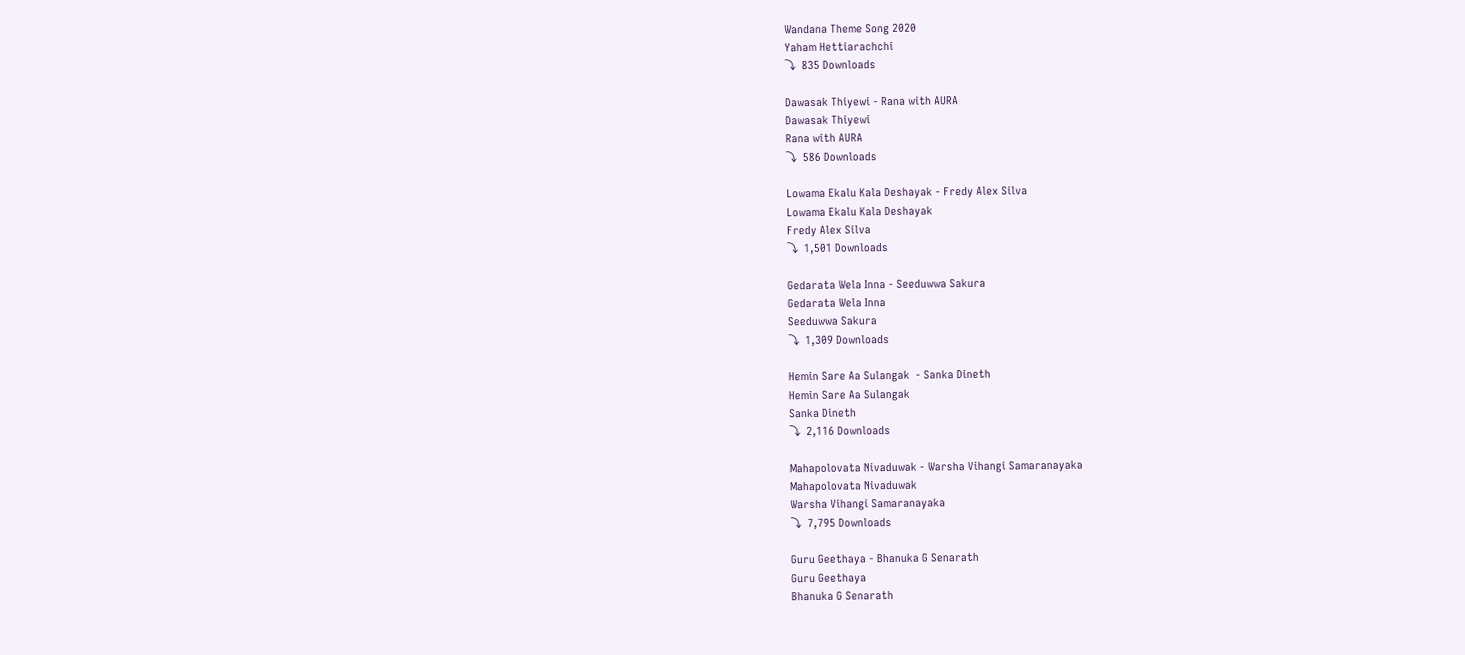Wandana Theme Song 2020
Yaham Hettiarachchi
⤵  835 Downloads

Dawasak Thiyewi - Rana with AURA
Dawasak Thiyewi
Rana with AURA
⤵  586 Downloads

Lowama Ekalu Kala Deshayak - Fredy Alex Silva
Lowama Ekalu Kala Deshayak
Fredy Alex Silva
⤵  1,501 Downloads

Gedarata Wela Inna - Seeduwwa Sakura
Gedarata Wela Inna
Seeduwwa Sakura
⤵  1,309 Downloads

Hemin Sare Aa Sulangak  - Sanka Dineth
Hemin Sare Aa Sulangak
Sanka Dineth
⤵  2,116 Downloads

Mahapolovata Nivaduwak - Warsha Vihangi Samaranayaka
Mahapolovata Nivaduwak
Warsha Vihangi Samaranayaka
⤵  7,795 Downloads

Guru Geethaya - Bhanuka G Senarath
Guru Geethaya
Bhanuka G Senarath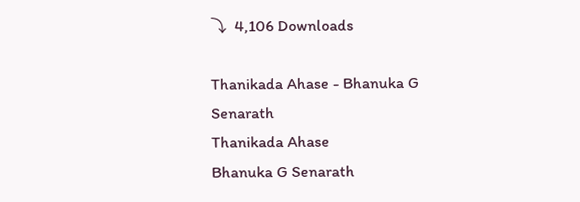⤵  4,106 Downloads

Thanikada Ahase - Bhanuka G Senarath
Thanikada Ahase
Bhanuka G Senarath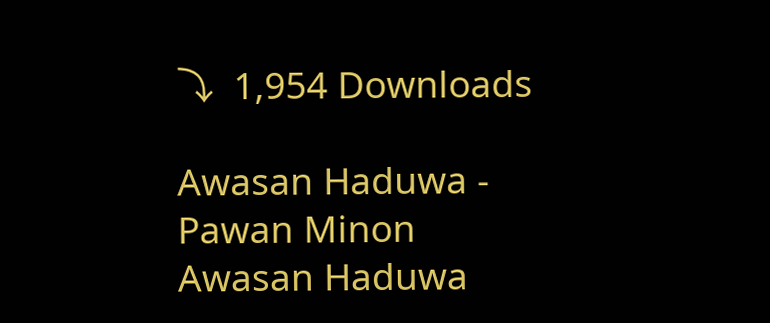⤵  1,954 Downloads

Awasan Haduwa - Pawan Minon
Awasan Haduwa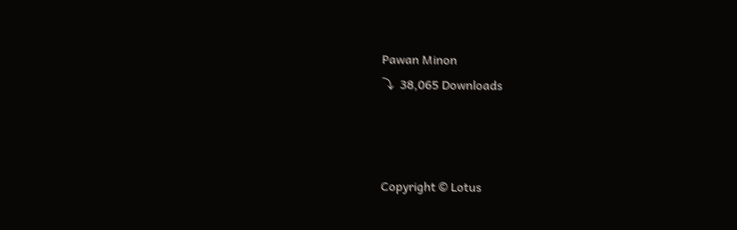Pawan Minon
⤵  38,065 Downloads



Copyright © Lotus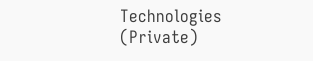Technologies (Private)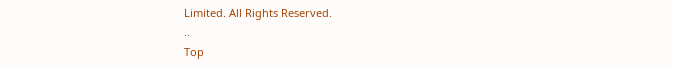Limited. All Rights Reserved.
..
Top